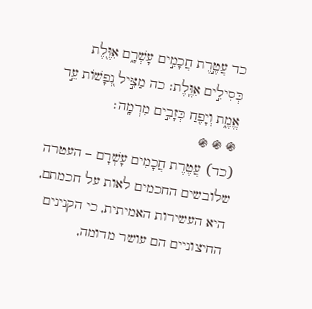כד עֲטֶ֣רֶת חֲכָמִ֣ים עָשְׁרָ֑ם אִוֶּ֖לֶת כְּסִילִ֣ים אִוֶּֽלֶת׃ כה מַצִּ֣יל נְ֭פָשׁוֹת עֵ֣ד אֱמֶ֑ת וְיָפִ֖חַ כְּזָבִ֣ים מִרְמָֽה׃
֍ ֍ ֍
(כד) עֲטֶרֶת חֲכָמִים עָשְׁרָם – העטרה שלובשים החכמים לאות על חכמתם, היא העשירות האמיתית, כי הקנינים החיצוניים הם עושר מדומה,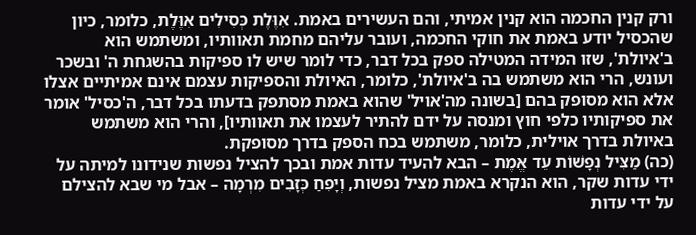ורק קנין החכמה הוא קנין אמיתי, והם העשירים באמת. אִוֶּלֶת כְּסִילִים אִוֶּלֶת, כלומר, כיון שהכסיל יודע באמת את חוקי החכמה, ועובר עליהם מחמת תאוותיו, ומשתמש הוא ב'איולת', שזו המידה המטילה ספק בכל דבר, כדי לומר שיש לו ספיקות בהשגחת ה' ובשכר ועונש, הרי הוא משתמש בה ב'איולת', כלומר, האיולת והספיקות עצמם אינם אמיתיים אצלו אלא הוא מסופק בהם [בשונה מה'אויל' שהוא באמת מסתפק בדעתו בכל דבר, ה'כסיל' אומר את ספיקותיו כלפי חוץ ומנסה על ידם להתיר לעצמו את תאוותיו], והרי הוא משתמש באיולת בדרך אוילית, כלומר, משתמש בכח הספק בדרך מסופקת.
(כה) מַצִּיל נְפָשׁוֹת עֵד אֱמֶת – הבא להעיד עדות אמת ובכך להציל נפשות שנידונו למיתה על ידי עדות שקר, הוא הנקרא באמת מציל נפשות, וְיָפִחַ כְּזָבִים מִרְמָה – אבל מי שבא להצילם על ידי עדות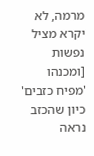מרמה, לא יקרא מציל נפשות [ומכנהו 'מפיח כזבים' כיון שהכזב נראה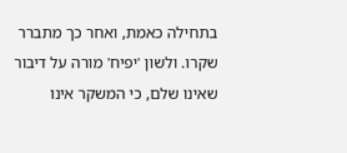בתחילה כאמת, ואחר כך מתברר שקרו. ולשון 'יפיח' מורה על דיבור שאינו שלם, כי המשקר אינו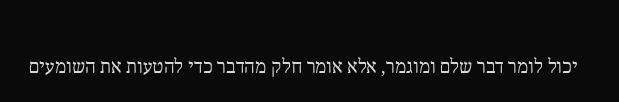יכול לומר דבר שלם ומוגמר, אלא אומר חלק מהדבר כדי להטעות את השומעים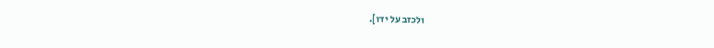ולכזב על ידו].